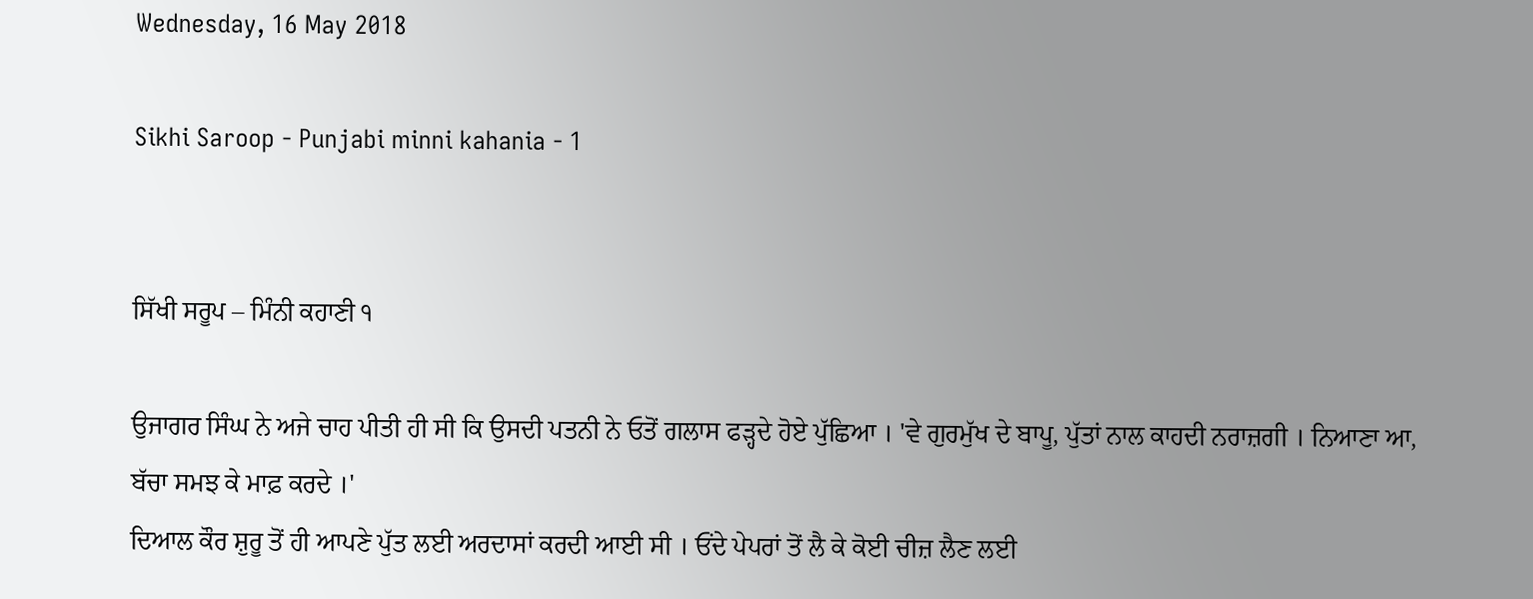Wednesday, 16 May 2018

Sikhi Saroop - Punjabi minni kahania - 1


ਸਿੱਖੀ ਸਰੂਪ – ਮਿੰਨੀ ਕਹਾਣੀ ੧

ਉਜਾਗਰ ਸਿੰਘ ਨੇ ਅਜੇ ਚਾਹ ਪੀਤੀ ਹੀ ਸੀ ਕਿ ਉਸਦੀ ਪਤਨੀ ਨੇ ਓਤੋਂ ਗਲਾਸ ਫੜ੍ਹਦੇ ਹੋਏ ਪੁੱਛਿਆ । 'ਵੇ ਗੁਰਮੁੱਖ ਦੇ ਬਾਪੂ, ਪੁੱਤਾਂ ਨਾਲ ਕਾਹਦੀ ਨਰਾਜ਼ਗੀ । ਨਿਆਣਾ ਆ, ਬੱਚਾ ਸਮਝ ਕੇ ਮਾਫ਼ ਕਰਦੇ ।'
ਦਿਆਲ ਕੌਰ ਸ਼ੁਰੂ ਤੋਂ ਹੀ ਆਪਣੇ ਪੁੱਤ ਲਈ ਅਰਦਾਸਾਂ ਕਰਦੀ ਆਈ ਸੀ । ਓਂਦੇ ਪੇਪਰਾਂ ਤੋਂ ਲੈ ਕੇ ਕੋਈ ਚੀਜ਼ ਲੈਣ ਲਈ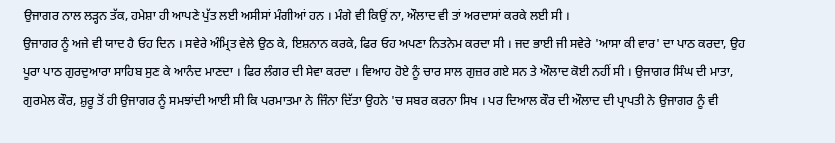ਉਜਾਗਰ ਨਾਲ ਲੜ੍ਹਨ ਤੱਕ, ਹਮੇਸ਼ਾ ਹੀ ਆਪਣੇ ਪੁੱਤ ਲਈ ਅਸੀਸਾਂ ਮੰਗੀਆਂ ਹਨ । ਮੰਗੇ ਵੀ ਕਿਉਂ ਨਾ, ਔਲਾਦ ਵੀ ਤਾਂ ਅਰਦਾਸਾਂ ਕਰਕੇ ਲਈ ਸੀ ।
ਉਜਾਗਰ ਨੂੰ ਅਜੇ ਵੀ ਯਾਦ ਹੈ ਓਹ ਦਿਨ । ਸਵੇਰੇ ਅੰਮ੍ਰਿਤ ਵੇਲੇ ਉਠ ਕੇ, ਇਸ਼ਨਾਨ ਕਰਕੇ, ਫਿਰ ਓਹ ਅਪਣਾ ਨਿਤਨੇਮ ਕਰਦਾ ਸੀ । ਜਦ ਭਾਈ ਜੀ ਸਵੇਰੇ 'ਆਸਾ ਕੀ ਵਾਰ' ਦਾ ਪਾਠ ਕਰਦਾ, ਉਹ ਪੂਰਾ ਪਾਠ ਗੁਰਦੁਆਰਾ ਸਾਹਿਬ ਸੁਣ ਕੇ ਆਨੰਦ ਮਾਣਦਾ । ਫਿਰ ਲੰਗਰ ਦੀ ਸੇਵਾ ਕਰਦਾ । ਵਿਆਹ ਹੋਏ ਨੂੰ ਚਾਰ ਸਾਲ ਗੁਜ਼ਰ ਗਏ ਸਨ ਤੇ ਔਲਾਦ ਕੋਈ ਨਹੀਂ ਸੀ । ਉਜਾਗਰ ਸਿੰਘ ਦੀ ਮਾਤਾ, ਗੁਰਮੇਲ ਕੌਰ, ਸ਼ੁਰੂ ਤੋਂ ਹੀ ਉਜਾਗਰ ਨੂੰ ਸਮਝਾਂਦੀ ਆਈ ਸੀ ਕਿ ਪਰਮਾਤਮਾ ਨੇ ਜਿੰਨਾ ਦਿੱਤਾ ਉਹਨੇ 'ਚ ਸਬਰ ਕਰਨਾ ਸਿਖ । ਪਰ ਦਿਆਲ ਕੌਰ ਦੀ ਔਲਾਦ ਦੀ ਪ੍ਰਾਪਤੀ ਨੇ ਉਜਾਗਰ ਨੂੰ ਵੀ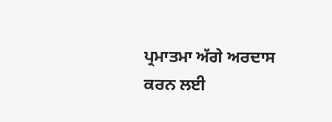ਪ੍ਰਮਾਤਮਾ ਅੱਗੇ ਅਰਦਾਸ ਕਰਨ ਲਈ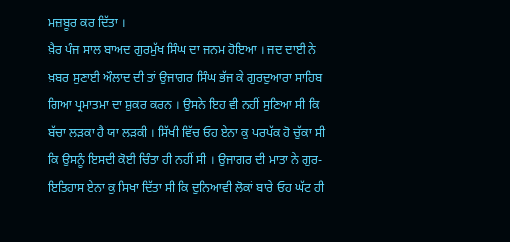ਮਜ਼ਬੂਰ ਕਰ ਦਿੱਤਾ ।
ਖ਼ੈਰ ਪੰਜ ਸਾਲ ਬਾਅਦ ਗੁਰਮੁੱਖ ਸਿੰਘ ਦਾ ਜਨਮ ਹੋਇਆ । ਜਦ ਦਾਈ ਨੇ ਖ਼ਬਰ ਸੁਣਾਈ ਔਲਾਦ ਦੀ ਤਾਂ ਉਜਾਗਰ ਸਿੰਘ ਭੱਜ ਕੇ ਗੁਰਦੁਆਰਾ ਸਾਹਿਬ ਗਿਆ ਪ੍ਰਮਾਤਮਾ ਦਾ ਸ਼ੁਕਰ ਕਰਨ । ਉਸਨੇ ਇਹ ਵੀ ਨਹੀਂ ਸੁਣਿਆ ਸੀ ਕਿ ਬੱਚਾ ਲੜਕਾ ਹੈ ਯਾ ਲੜਕੀ । ਸਿੱਖੀ ਵਿੱਚ ਓਹ ਏਨਾ ਕੁ ਪਰਪੱਕ ਹੋ ਚੁੱਕਾ ਸੀ ਕਿ ਉਸਨੂੰ ਇਸਦੀ ਕੋਈ ਚਿੰਤਾ ਹੀ ਨਹੀਂ ਸੀ । ਉਜਾਗਰ ਦੀ ਮਾਤਾ ਨੇ ਗੁਰ-ਇਤਿਹਾਸ ਏਨਾ ਕੁ ਸਿਖਾ ਦਿੱਤਾ ਸੀ ਕਿ ਦੁਨਿਆਵੀ ਲੋਕਾਂ ਬਾਰੇ ਓਹ ਘੱਟ ਹੀ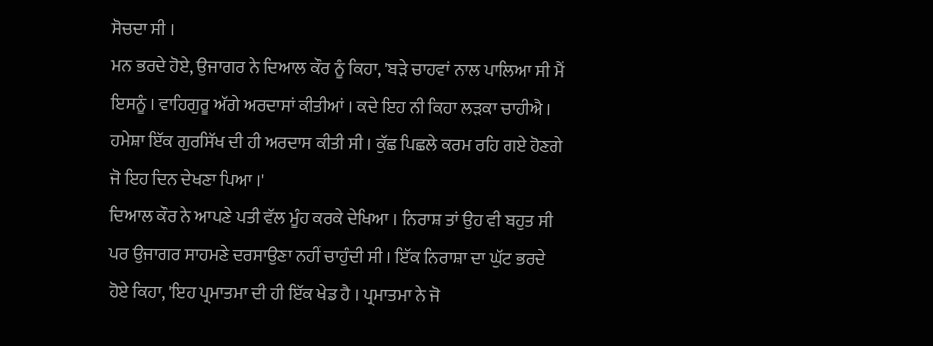ਸੋਚਦਾ ਸੀ ।
ਮਨ ਭਰਦੇ ਹੋਏ, ਉਜਾਗਰ ਨੇ ਦਿਆਲ ਕੌਰ ਨੂੰ ਕਿਹਾ, 'ਬੜੇ ਚਾਹਵਾਂ ਨਾਲ ਪਾਲਿਆ ਸੀ ਮੈਂ ਇਸਨੂੰ । ਵਾਹਿਗੁਰੂ ਅੱਗੇ ਅਰਦਾਸਾਂ ਕੀਤੀਆਂ । ਕਦੇ ਇਹ ਨੀ ਕਿਹਾ ਲੜਕਾ ਚਾਹੀਐ । ਹਮੇਸ਼ਾ ਇੱਕ ਗੁਰਸਿੱਖ ਦੀ ਹੀ ਅਰਦਾਸ ਕੀਤੀ ਸੀ । ਕੁੱਛ ਪਿਛਲੇ ਕਰਮ ਰਹਿ ਗਏ ਹੋਣਗੇ ਜੋ ਇਹ ਦਿਨ ਦੇਖਣਾ ਪਿਆ ।'
ਦਿਆਲ ਕੌਰ ਨੇ ਆਪਣੇ ਪਤੀ ਵੱਲ ਮੂੰਹ ਕਰਕੇ ਦੇਖਿਆ । ਨਿਰਾਸ਼ ਤਾਂ ਉਹ ਵੀ ਬਹੁਤ ਸੀ ਪਰ ਉਜਾਗਰ ਸਾਹਮਣੇ ਦਰਸਾਉਣਾ ਨਹੀਂ ਚਾਹੁੰਦੀ ਸੀ । ਇੱਕ ਨਿਰਾਸ਼ਾ ਦਾ ਘੁੱਟ ਭਰਦੇ ਹੋਏ ਕਿਹਾ, 'ਇਹ ਪ੍ਰਮਾਤਮਾ ਦੀ ਹੀ ਇੱਕ ਖੇਡ ਹੈ । ਪ੍ਰਮਾਤਮਾ ਨੇ ਜੋ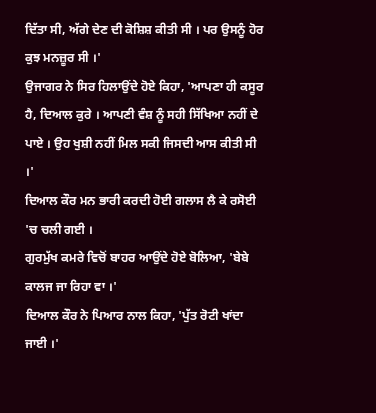ਦਿੱਤਾ ਸੀ, ਅੱਗੇ ਦੇਣ ਦੀ ਕੋਸ਼ਿਸ਼ ਕੀਤੀ ਸੀ । ਪਰ ਉਸਨੂੰ ਹੋਰ ਕੁਝ ਮਨਜ਼ੂਰ ਸੀ ।'
ਉਜਾਗਰ ਨੇ ਸਿਰ ਹਿਲਾਉਂਦੇ ਹੋਏ ਕਿਹਾ, 'ਆਪਣਾ ਹੀ ਕਸੂਰ ਹੈ, ਦਿਆਲ ਕੁਰੇ । ਆਪਣੀ ਵੰਸ਼ ਨੂੰ ਸਹੀ ਸਿੱਖਿਆ ਨਹੀਂ ਦੇ ਪਾਏ । ਉਹ ਖੁਸ਼ੀ ਨਹੀਂ ਮਿਲ ਸਕੀ ਜਿਸਦੀ ਆਸ ਕੀਤੀ ਸੀ ।'
ਦਿਆਲ ਕੌਰ ਮਨ ਭਾਰੀ ਕਰਦੀ ਹੋਈ ਗਲਾਸ ਲੈ ਕੇ ਰਸੋਈ 'ਚ ਚਲੀ ਗਈ ।
ਗੁਰਮੁੱਖ ਕਮਰੇ ਵਿਚੋਂ ਬਾਹਰ ਆਉਂਦੇ ਹੋਏ ਬੋਲਿਆ, 'ਬੇਬੇ ਕਾਲਜ ਜਾ ਰਿਹਾ ਵਾ ।'
ਦਿਆਲ ਕੌਰ ਨੇ ਪਿਆਰ ਨਾਲ ਕਿਹਾ, 'ਪੁੱਤ ਰੋਟੀ ਖਾਂਦਾ ਜਾਈ ।'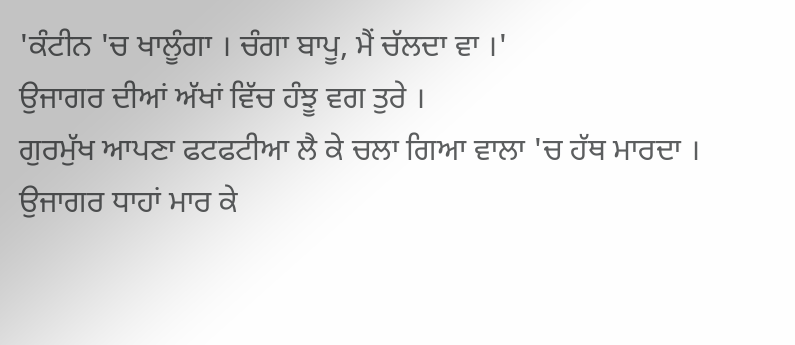'ਕੰਟੀਨ 'ਚ ਖਾਲੂੰਗਾ । ਚੰਗਾ ਬਾਪੂ, ਮੈਂ ਚੱਲਦਾ ਵਾ ।'
ਉਜਾਗਰ ਦੀਆਂ ਅੱਖਾਂ ਵਿੱਚ ਹੰਝੂ ਵਗ ਤੁਰੇ ।
ਗੁਰਮੁੱਖ ਆਪਣਾ ਫਟਫਟੀਆ ਲੈ ਕੇ ਚਲਾ ਗਿਆ ਵਾਲਾ 'ਚ ਹੱਥ ਮਾਰਦਾ ।
ਉਜਾਗਰ ਧਾਹਾਂ ਮਾਰ ਕੇ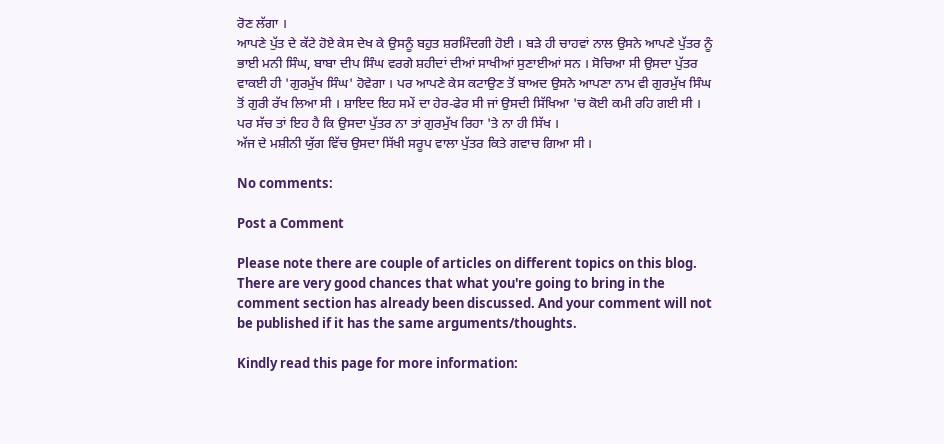ਰੋਣ ਲੱਗਾ ।
ਆਪਣੇ ਪੁੱਤ ਦੇ ਕੱਟੇ ਹੋਏ ਕੇਸ ਦੇਖ ਕੇ ਉਸਨੂੰ ਬਹੁਤ ਸ਼ਰਮਿੰਦਗੀ ਹੋਈ । ਬੜੇ ਹੀ ਚਾਹਵਾਂ ਨਾਲ ਉਸਨੇ ਆਪਣੇ ਪੁੱਤਰ ਨੂੰ ਭਾਈ ਮਨੀ ਸਿੰਘ, ਬਾਬਾ ਦੀਪ ਸਿੰਘ ਵਰਗੇ ਸ਼ਹੀਦਾਂ ਦੀਆਂ ਸਾਖੀਆਂ ਸੁਣਾਈਆਂ ਸਨ । ਸੋਚਿਆ ਸੀ ਉਸਦਾ ਪੁੱਤਰ ਵਾਕਈ ਹੀ 'ਗੁਰਮੁੱਖ ਸਿੰਘ' ਹੋਵੇਗਾ । ਪਰ ਆਪਣੇ ਕੇਸ ਕਟਾਉਣ ਤੋਂ ਬਾਅਦ ਉਸਨੇ ਆਪਣਾ ਨਾਮ ਵੀ ਗੁਰਮੁੱਖ ਸਿੰਘ ਤੋਂ ਗੁਰੀ ਰੱਖ ਲਿਆ ਸੀ । ਸ਼ਾਇਦ ਇਹ ਸਮੇਂ ਦਾ ਹੇਰ-ਫੇਰ ਸੀ ਜਾਂ ਉਸਦੀ ਸਿੱਖਿਆ 'ਚ ਕੋਈ ਕਮੀ ਰਹਿ ਗਈ ਸੀ । ਪਰ ਸੱਚ ਤਾਂ ਇਹ ਹੈ ਕਿ ਉਸਦਾ ਪੁੱਤਰ ਨਾ ਤਾਂ ਗੁਰਮੁੱਖ ਰਿਹਾ 'ਤੇ ਨਾ ਹੀ ਸਿੱਖ ।
ਅੱਜ ਦੇ ਮਸ਼ੀਨੀ ਯੁੱਗ ਵਿੱਚ ਉਸਦਾ ਸਿੱਖੀ ਸਰੂਪ ਵਾਲਾ ਪੁੱਤਰ ਕਿਤੇ ਗਵਾਚ ਗਿਆ ਸੀ ।

No comments:

Post a Comment

Please note there are couple of articles on different topics on this blog. There are very good chances that what you're going to bring in the comment section has already been discussed. And your comment will not be published if it has the same arguments/thoughts.

Kindly read this page for more information: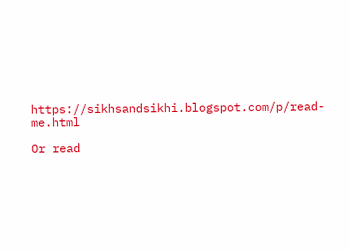https://sikhsandsikhi.blogspot.com/p/read-me.html

Or read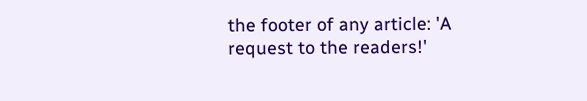the footer of any article: 'A request to the readers!'